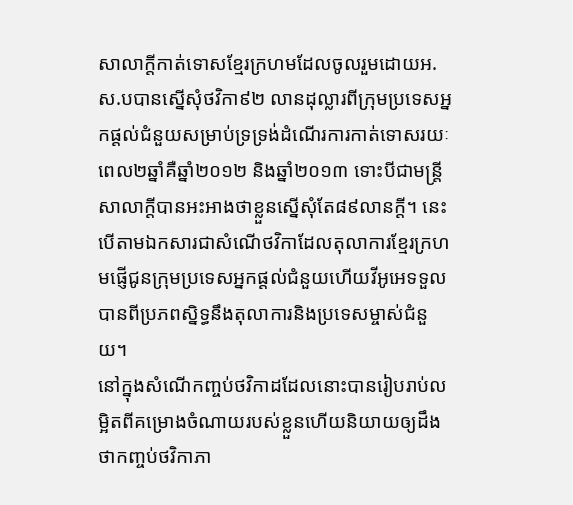សាលាក្តីកាត់ទោសខ្មែរក្រហមដែលចូលរួមដោយអ.ស.បបានស្នើសុំថវិកា៩២ លានដុល្លារពីក្រុមប្រទេសអ្នកផ្តល់ជំនួយសម្រាប់ទ្រទ្រង់ដំណើរការកាត់ទោសរយៈពេល២ឆ្នាំគឺឆ្នាំ២០១២ និងឆ្នាំ២០១៣ ទោះបីជាមន្ត្រីសាលាក្តីបានអះអាងថាខ្លួនស្នើសុំតែ៨៩លានក្តី។ នេះបើតាមឯកសារជាសំណើថវិកាដែលតុលាការខ្មែរក្រហមផ្ញើជូនក្រុមប្រទេសអ្នកផ្តល់ជំនួយហើយវីអូអេទទួលបានពីប្រភពស្និទ្ធនឹងតុលាការនិងប្រទេសម្ចាស់ជំនួយ។
នៅក្នុងសំណើកញ្ចប់ថវិកាដដែលនោះបានរៀបរាប់លម្អិតពីគម្រោងចំណាយរបស់ខ្លួនហើយនិយាយឲ្យដឹងថាកញ្ចប់ថវិកាភា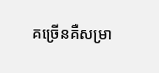គច្រើនគឺសម្រា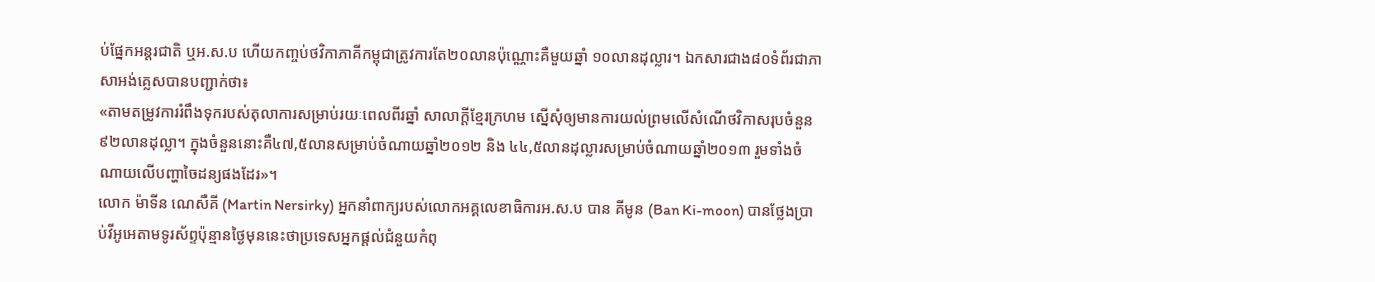ប់ផ្នែកអន្តរជាតិ ឬអ.ស.ប ហើយកញ្ចប់ថវិកាភាគីកម្ពុជាត្រូវការតែ២០លានប៉ុណ្ណោះគឺមួយឆ្នាំ ១០លានដុល្លារ។ ឯកសារជាង៨០ទំព័រជាភាសាអង់គ្លេសបានបញ្ជាក់ថា៖
«តាមតម្រូវការរំពឹងទុករបស់តុលាការសម្រាប់រយៈពេលពីរឆ្នាំ សាលាក្តីខ្មែរក្រហម ស្នើសុំឲ្យមានការយល់ព្រមលើសំណើថវិកាសរុបចំនួន៩២លានដុល្លា។ ក្នុងចំនួននោះគឺ៤៧,៥លានសម្រាប់ចំណាយឆ្នាំ២០១២ និង ៤៤,៥លានដុល្លារសម្រាប់ចំណាយឆ្នាំ២០១៣ រួមទាំងចំណាយលើបញ្ហាចៃដន្យផងដែរ»។
លោក ម៉ាទីន ណេសឺគី (Martin Nersirky) អ្នកនាំពាក្យរបស់លោកអគ្គលេខាធិការអ.ស.ប បាន គីមូន (Ban Ki-moon) បានថ្លែងប្រាប់វីអូអេតាមទូរស័ព្ទប៉ុន្មានថ្ងៃមុននេះថាប្រទេសអ្នកផ្តល់ជំនួយកំពុ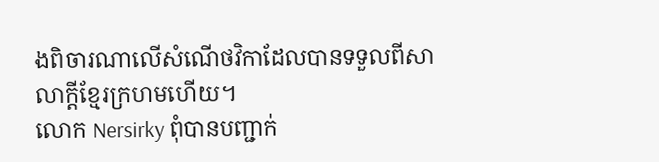ងពិចារណាលើសំណើថវិកាដែលបានទទួលពីសាលាក្តីខ្មែរក្រហមហើយ។
លោក Nersirky ពុំបានបញ្ជាក់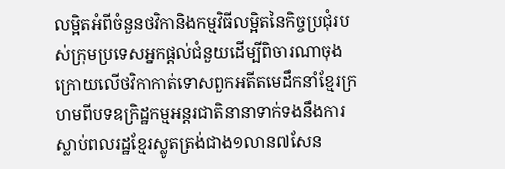លម្អិតអំពីចំនួនថវិកានិងកម្មវិធីលម្អិតនៃកិច្ចប្រជុំរបស់ក្រុមប្រទេសអ្នកផ្តល់ជំនួយដើម្បីពិចារណាចុងក្រោយលើថវិកាកាត់ទោសពួកអតីតមេដឹកនាំខ្មែរក្រហមពីបទឧក្រិដ្ឋកម្មអន្តរជាតិនានាទាក់ទងនឹងការស្លាប់ពលរដ្ឋខ្មែរស្លូតត្រង់ជាង១លាន៧សែន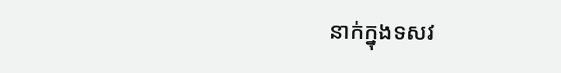នាក់ក្នុងទសវ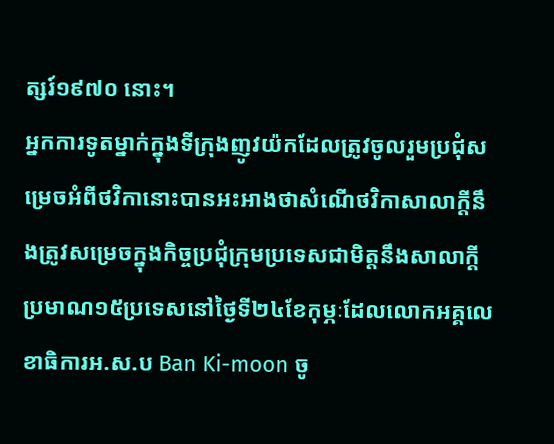ត្សរ៍១៩៧០ នោះ។
អ្នកការទូតម្នាក់ក្នុងទីក្រុងញូវយ៉កដែលត្រូវចូលរួមប្រជុំសម្រេចអំពីថវិកានោះបានអះអាងថាសំណើថវិកាសាលាក្តីនឹងត្រូវសម្រេចក្នុងកិច្ចប្រជុំក្រុមប្រទេសជាមិត្តនឹងសាលាក្តីប្រមាណ១៥ប្រទេសនៅថ្ងៃទី២៤ខែកុម្ភៈដែលលោកអគ្គលេខាធិការអ.ស.ប Ban Ki-moon ចូ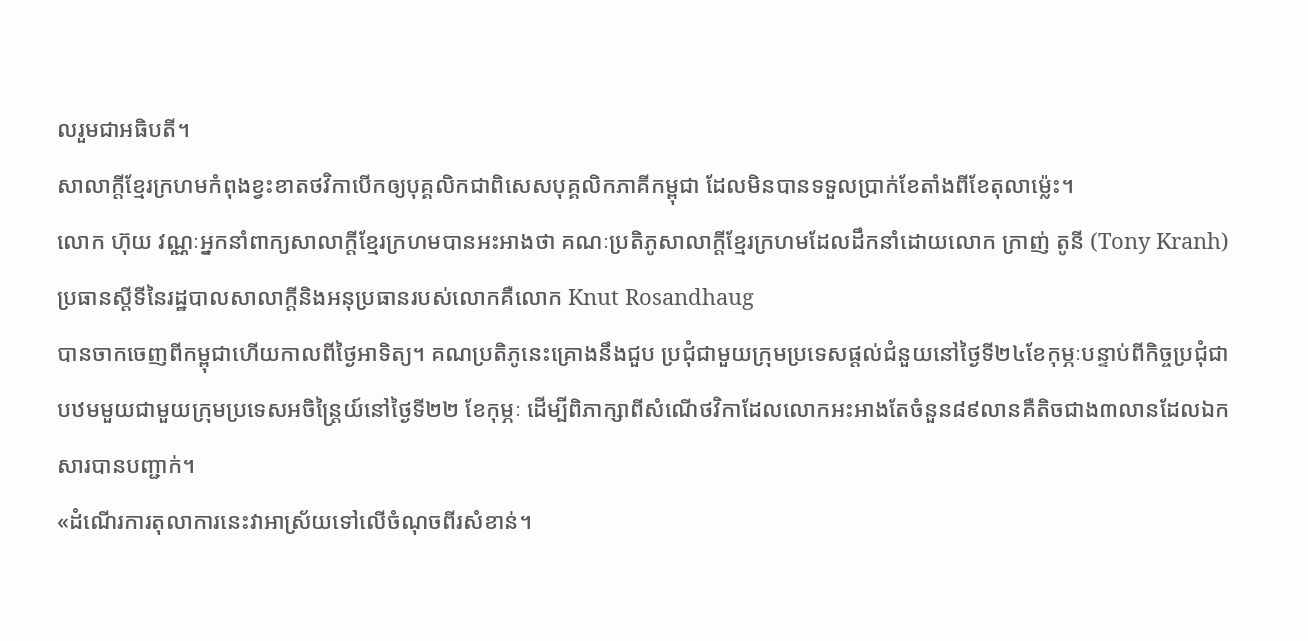លរួមជាអធិបតី។
សាលាក្តីខ្មែរក្រហមកំពុងខ្វះខាតថវិកាបើកឲ្យបុគ្គលិកជាពិសេសបុគ្គលិកភាគីកម្ពុជា ដែលមិនបានទទួលប្រាក់ខែតាំងពីខែតុលាម៉្លេះ។
លោក ហ៊ុយ វណ្ណៈអ្នកនាំពាក្យសាលាក្តីខ្មែរក្រហមបានអះអាងថា គណៈប្រតិភូសាលាក្តីខ្មែរក្រហមដែលដឹកនាំដោយលោក ក្រាញ់ តូនី (Tony Kranh) ប្រធានស្តីទីនៃរដ្ឋបាលសាលាក្តីនិងអនុប្រធានរបស់លោកគឺលោក Knut Rosandhaug
បានចាកចេញពីកម្ពុជាហើយកាលពីថ្ងៃអាទិត្យ។ គណប្រតិភូនេះគ្រោងនឹងជួប ប្រជុំជាមួយក្រុមប្រទេសផ្តល់ជំនួយនៅថ្ងៃទី២៤ខែកុម្ភៈបន្ទាប់ពីកិច្ចប្រជុំជាបឋមមួយជាមួយក្រុមប្រទេសអចិន្ត្រៃយ៍នៅថ្ងៃទី២២ ខែកុម្ភៈ ដើម្បីពិភាក្សាពីសំណើថវិកាដែលលោកអះអាងតែចំនួន៨៩លានគឺតិចជាង៣លានដែលឯកសារបានបញ្ជាក់។
«ដំណើរការតុលាការនេះវាអាស្រ័យទៅលើចំណុចពីរសំខាន់។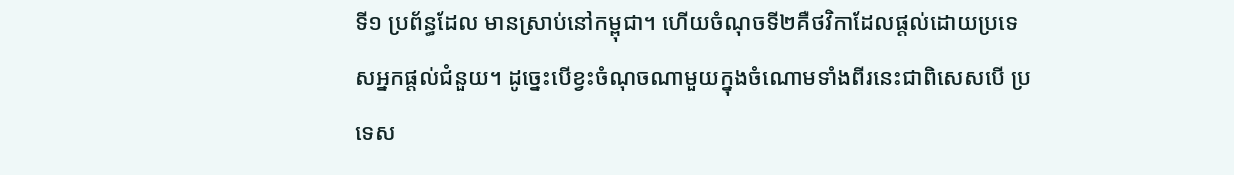ទី១ ប្រព័ន្ធដែល មានស្រាប់នៅកម្ពុជា។ ហើយចំណុចទី២គឺថវិកាដែលផ្តល់ដោយប្រទេសអ្នកផ្តល់ជំនួយ។ ដូច្នេះបើខ្វះចំណុចណាមួយក្នុងចំណោមទាំងពីរនេះជាពិសេសបើ ប្រទេស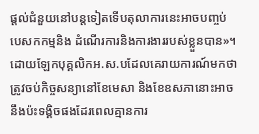ផ្តល់ជំនួយនៅបន្តទៀតទើបតុលាការនេះអាចបញ្ចប់បេសកកម្មនិង ដំណើរការនិងការងាររបស់ខ្លួនបាន»។
ដោយឡែកបុគ្គលិកអ.ស.បដែលគេរាយការណ៍មកថាត្រូវចប់កិច្ចសន្យានៅខែមេសា និងខែឧសភានោះអាចនឹងប៉ះទង្គិចផងដែរពេលគ្មានការ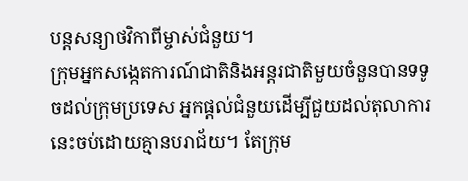បន្តសន្យាថវិកាពីម្ចាស់ជំនួយ។
ក្រុមអ្នកសង្កេតការណ៍ជាតិនិងអន្តរជាតិមួយចំនួនបានទទូចដល់ក្រុមប្រទេស អ្នកផ្តល់ជំនួយដើម្បីជួយដល់តុលាការនេះចប់ដោយគ្មានបរាជ័យ។ តែក្រុម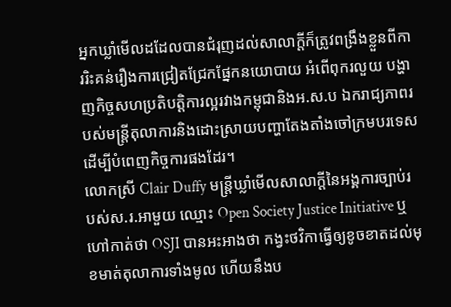អ្នកឃ្លាំមើលដដែលបានជំរុញដល់សាលាក្តីក៏ត្រូវពង្រឹងខ្លួនពីការរិះគន់រឿងការជ្រៀតជ្រែកផ្នែកនយោបាយ អំពើពុករលួយ បង្ហាញកិច្ចសហប្រតិបត្តិការល្អរវាងកម្ពុជានិងអ.ស.ប ឯករាជ្យភាពរបស់មន្ត្រីតុលាការនិងដោះស្រាយបញ្ហាតែងតាំងចៅក្រមបរទេសដើម្បីបំពេញកិច្ចការផងដែរ។
លោកស្រី Clair Duffy មន្ត្រីឃ្លាំមើលសាលាក្តីនៃអង្គការច្បាប់របស់ស.រ.អាមួយ ឈ្មោះ Open Society Justice Initiative ឬហៅកាត់ថា OSJI បានអះអាងថា កង្វះថវិកាធ្វើឲ្យខូចខាតដល់មុខមាត់តុលាការទាំងមូល ហើយនឹងប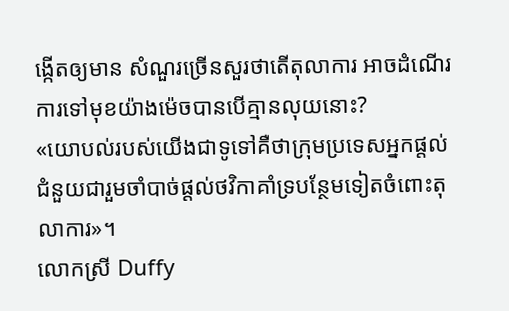ង្កើតឲ្យមាន សំណួរច្រើនសួរថាតើតុលាការ អាចដំណើរការទៅមុខយ៉ាងម៉េចបានបើគ្មានលុយនោះ?
«យោបល់របស់យើងជាទូទៅគឺថាក្រុមប្រទេសអ្នកផ្តល់ជំនួយជារួមចាំបាច់ផ្តល់ថវិកាគាំទ្របន្ថែមទៀតចំពោះតុលាការ»។
លោកស្រី Duffy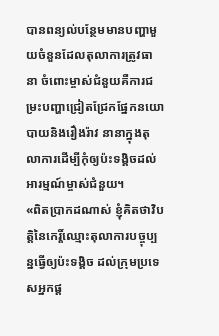បានពន្យល់បន្ថែមមានបញ្ហាមួយចំនួនដែលតុលាការត្រូវធានា ចំពោះម្ចាស់ជំនួយគឺការជម្រះបញ្ហាជ្រៀតជ្រែកផ្នែកនយោបាយនិងរឿងរ៉ាវ នានាក្នុងតុលាការដើម្បីកុំឲ្យប៉ះទង្គិចដល់អារម្មណ៍ម្ចាស់ជំនួយ។
«ពិតប្រាកដណាស់ ខ្ញុំគិតថាវិបត្តិនៃកេរ្តិ៍ឈ្មោះតុលាការបច្ចុប្បន្នធ្វើឲ្យប៉ះទង្គិច ដល់ក្រុមប្រទេសអ្នកផ្ត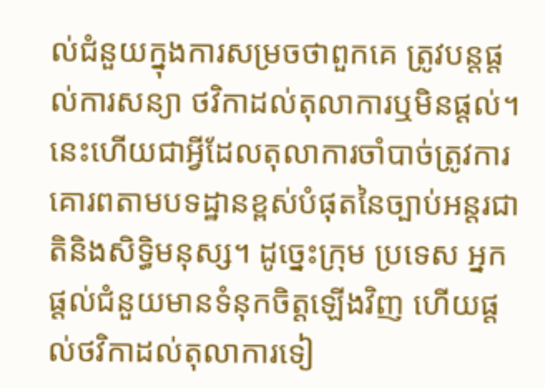ល់ជំនួយក្នុងការសម្រចថាពួកគេ ត្រូវបន្តផ្តល់ការសន្យា ថវិកាដល់តុលាការឬមិនផ្តល់។ នេះហើយជាអ្វីដែលតុលាការចាំបាច់ត្រូវការ គោរពតាមបទដ្ឋានខ្ពស់បំផុតនៃច្បាប់អន្តរជាតិនិងសិទ្ធិមនុស្ស។ ដូច្នេះក្រុម ប្រទេស អ្នកផ្តល់ជំនួយមានទំនុកចិត្តឡើងវិញ ហើយផ្តល់ថវិកាដល់តុលាការទៀ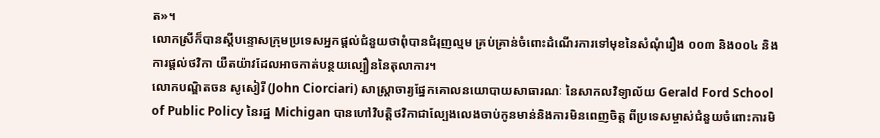ត»។
លោកស្រីក៏បានស្តីបន្ទោសក្រុមប្រទេសអ្នកផ្តល់ជំនួយថាពុំបានជំរុញល្មម គ្រប់គ្រាន់ចំពោះដំណើរការទៅមុខនៃសំណុំរឿង ០០៣ និង០០៤ និងការផ្តល់ថវិកា យឺតយ៉ាវដែលអាចកាត់បន្ថយល្បឿននៃតុលាការ។
លោកបណ្ឌិតចន សូសៀរី (John Ciorciari) សាស្ត្រាចារ្យផ្នែកគោលនយោបាយសាធារណៈ នៃសាកលវិទ្យាល័យ Gerald Ford School of Public Policy នៃរដ្ឋ Michigan បានហៅវិបត្តិថវិកាជាល្បែងលេងចាប់កូនមាន់និងការមិនពេញចិត្ត ពីប្រទេសម្ចាស់ជំនួយចំពោះការមិ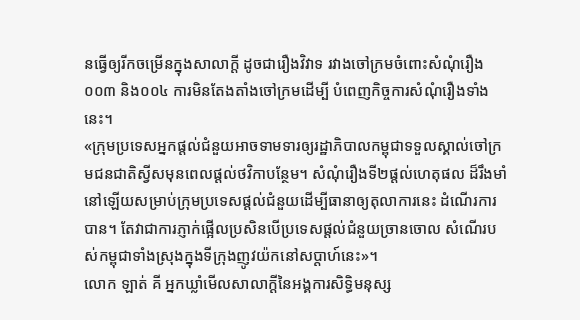នធ្វើឲ្យរីកចម្រើនក្នុងសាលាក្តី ដូចជារឿងវិវាទ រវាងចៅក្រមចំពោះសំណុំរឿង០០៣ និង០០៤ ការមិនតែងតាំងចៅក្រមដើម្បី បំពេញកិច្ចការសំណុំរឿងទាំងនេះ។
«ក្រុមប្រទេសអ្នកផ្តល់ជំនួយអាចទាមទារឲ្យរដ្ឋាភិបាលកម្ពុជាទទួលស្គាល់ចៅក្រមជនជាតិស្វីសមុនពេលផ្តល់ថវិកាបន្ថែម។ សំណុំរឿងទី២ផ្តល់ហេតុផល ដ៏រឹងមាំនៅឡើយសម្រាប់ក្រុមប្រទេសផ្តល់ជំនួយដើម្បីធានាឲ្យតុលាការនេះ ដំណើរការបាន។ តែវាជាការភ្ញាក់ផ្អើលប្រសិនបើប្រទេសផ្តល់ជំនួយច្រានចោល សំណើរបស់កម្ពុជាទាំងស្រុងក្នុងទីក្រុងញូវយ៉កនៅសប្តាហ៍នេះ»។
លោក ឡាត់ គី អ្នកឃ្លាំមើលសាលាក្តីនៃអង្គការសិទ្ធិមនុស្ស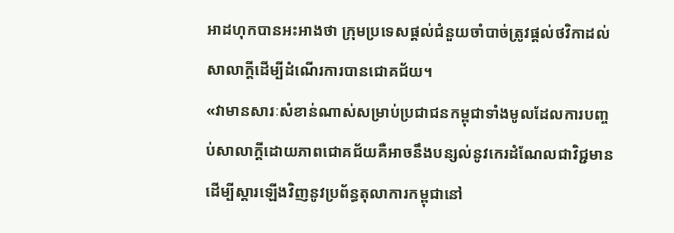អាដហុកបានអះអាងថា ក្រុមប្រទេសផ្តល់ជំនួយចាំបាច់ត្រូវផ្តល់ថវិកាដល់សាលាក្តីដើម្បីដំណើរការបានជោគជ័យ។
«វាមានសារៈសំខាន់ណាស់សម្រាប់ប្រជាជនកម្ពុជាទាំងមូលដែលការបញ្ចប់សាលាក្តីដោយភាពជោគជ័យគឺអាចនឹងបន្សល់នូវកេរដំណែលជាវិជ្ជមាន ដើម្បីស្តារឡើងវិញនូវប្រព័ន្ធតុលាការកម្ពុជានៅ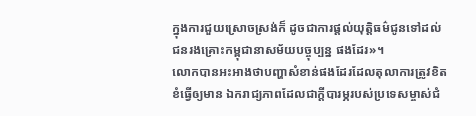ក្នុងការជួយស្រោចស្រង់ក៏ ដូចជាការផ្តល់យុត្តិធម៌ជូនទៅដល់ជនរងគ្រោះកម្ពុជានាសម័យបច្ចុប្បន្ន ផងដែរ»។
លោកបានអះអាងថាបញ្ហាសំខាន់ផងដែរដែលតុលាការត្រូវខិតខំធ្វើឲ្យមាន ឯករាជ្យភាពដែលជាក្តីបារម្ភរបស់ប្រទេសម្ចាស់ជំ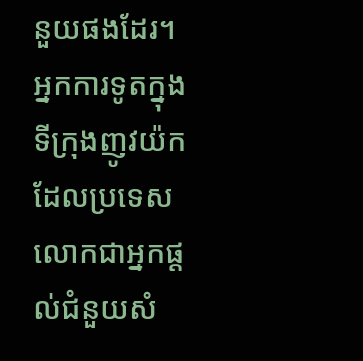នួយផងដែរ។
អ្នកការទូតក្នុងទីក្រុងញូវយ៉កដែលប្រទេសលោកជាអ្នកផ្តល់ជំនួយសំ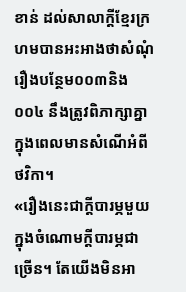ខាន់ ដល់សាលាក្តីខ្មែរក្រហមបានអះអាងថាសំណុំរឿងបន្ថែម០០៣និង០០៤ នឹងត្រូវពិភាក្សាគ្នាក្នុងពេលមានសំណើអំពីថវិកា។
«រឿងនេះជាក្តីបារម្ភមួយក្នុងចំណោមក្តីបារម្ភជាច្រើន។ តែយើងមិនអា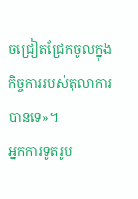ចជ្រៀតជ្រែកចូលក្នុងកិច្ចការរបស់តុលាការបានទេ»។
អ្នកការទូតរូប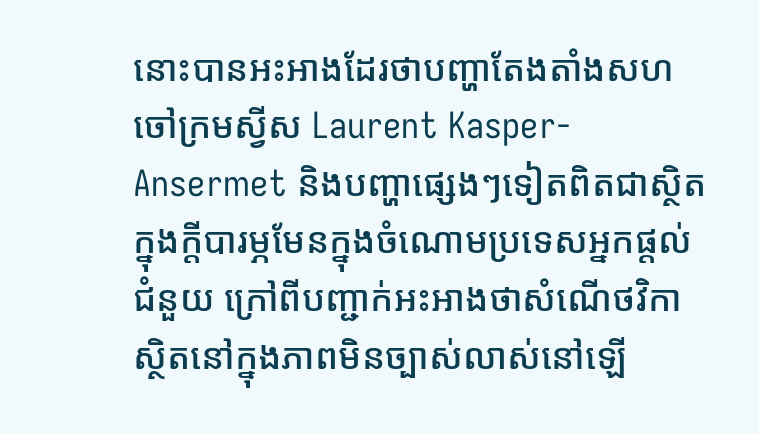នោះបានអះអាងដែរថាបញ្ហាតែងតាំងសហចៅក្រមស្វីស Laurent Kasper-Ansermet និងបញ្ហាផ្សេងៗទៀតពិតជាស្ថិតក្នុងក្តីបារម្ភមែនក្នុងចំណោមប្រទេសអ្នកផ្តល់ជំនួយ ក្រៅពីបញ្ជាក់អះអាងថាសំណើថវិកាស្ថិតនៅក្នុងភាពមិនច្បាស់លាស់នៅឡើ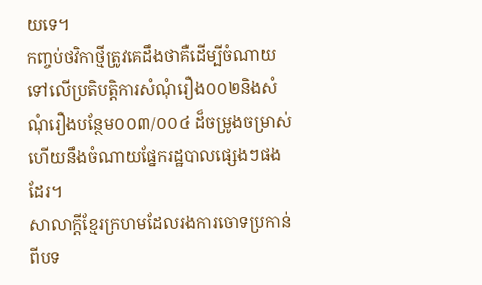យទេ។
កញ្ចប់ថវិកាថ្មីត្រូវគេដឹងថាគឺដើម្បីចំណាយទៅលើប្រតិបត្តិការសំណុំរឿង០០២និងសំណុំរឿងបន្ថែម០០៣/០០៤ ដ៏ចម្រូងចម្រាស់ហើយនឹងចំណាយផ្នែករដ្ឋបាលផ្សេងៗផងដែរ។
សាលាក្តីខ្មែរក្រហមដែលរងការចោទប្រកាន់ពីបទ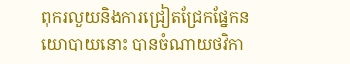ពុករលួយនិងការជ្រៀតជ្រែកផ្នែកនយោបាយនោះ បានចំណាយថវិកា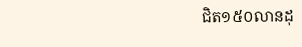ជិត១៥០លានដុ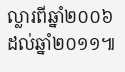ល្លារពីឆ្នាំ២០០៦ដល់ឆ្នាំ២០១១៕